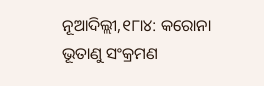ନୂଆଦିଲ୍ଲୀ,୧୮ା୪: କରୋନା ଭୂତାଣୁ ସଂକ୍ରମଣ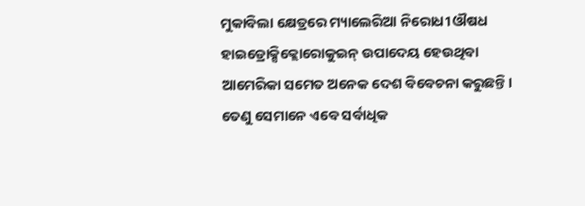ମୁକାବିଲା କ୍ଷେତ୍ରରେ ମ୍ୟାଲେରିଆ ନିରୋଧୀ ଔଷଧ ହାଇଡ୍ରୋକ୍ସିକ୍ଲୋରୋକୁଇନ୍ ଉପାଦେୟ ହେଉଥିବା ଆମେରିକା ସମେତ ଅନେକ ଦେଶ ବିବେଚନା କରୁଛନ୍ତି। ତେଣୁ ସେମାନେ ଏବେ ସର୍ବାଧିକ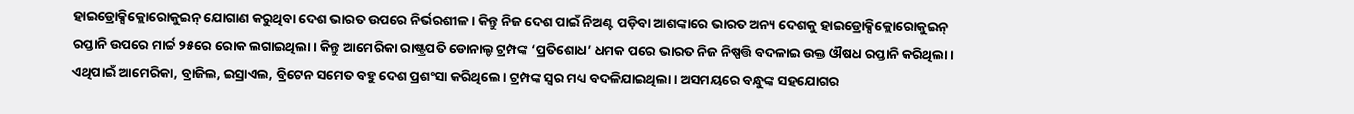ହାଇଡ୍ରୋକ୍ସିକ୍ଲୋରୋକୁଇନ୍ ଯୋଗାଣ କରୁଥିବା ଦେଶ ଭାରତ ଉପରେ ନିର୍ଭରଶୀଳ। କିନ୍ତୁ ନିଜ ଦେଶ ପାଇଁ ନିଅଣ୍ଟ ପଡ଼ିବା ଆଶଙ୍କାରେ ଭାରତ ଅନ୍ୟ ଦେଶକୁ ହାଇଡ୍ରୋକ୍ସିକ୍ଲୋରୋକୁଇନ୍ ରପ୍ତାନି ଉପରେ ମାର୍ଚ୍ଚ ୨୫ରେ ରୋକ ଲଗାଇଥିଲା। କିନ୍ତୁ ଆମେରିକା ରାଷ୍ଟ୍ରପତି ଡୋନାଲ୍ଡ ଟ୍ରମ୍ପଙ୍କ ‘ପ୍ରତିଶୋଧ’ ଧମକ ପରେ ଭାରତ ନିଜ ନିଷ୍ପତ୍ତି ବଦଳାଇ ଉକ୍ତ ଔଷଧ ରପ୍ତାନି କରିଥିଲା। ଏଥିପାଇଁ ଆମେରିକା, ବ୍ରାଜିଲ, ଇସ୍ରାଏଲ, ବ୍ରିଟେନ ସମେତ ବହୁ ଦେଶ ପ୍ରଶଂସା କରିଥିଲେ। ଟ୍ରମ୍ପଙ୍କ ସ୍ବର ମଧ୍ୟ ବଦଳିଯାଇଥିଲା। ଅସମୟରେ ବନ୍ଧୁଙ୍କ ସହଯୋଗର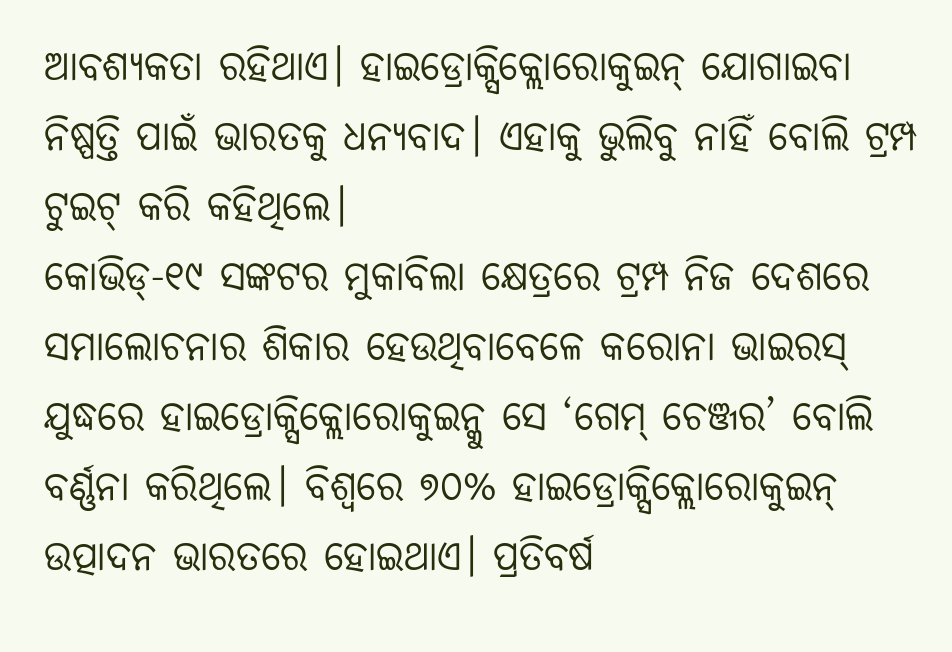ଆବଶ୍ୟକତା ରହିଥାଏ। ହାଇଡ୍ରୋକ୍ସିକ୍ଲୋରୋକୁଇନ୍ ଯୋଗାଇବା ନିଷ୍ପତ୍ତି ପାଇଁ ଭାରତକୁ ଧନ୍ୟବାଦ। ଏହାକୁ ଭୁଲିବୁ ନାହିଁ ବୋଲି ଟ୍ରମ୍ପ ଟୁଇଟ୍ କରି କହିଥିଲେ।
କୋଭିଡ୍-୧୯ ସଙ୍କଟର ମୁକାବିଲା କ୍ଷେତ୍ରରେ ଟ୍ରମ୍ପ ନିଜ ଦେଶରେ ସମାଲୋଚନାର ଶିକାର ହେଉଥିବାବେଳେ କରୋନା ଭାଇରସ୍ ଯୁଦ୍ଧରେ ହାଇଡ୍ରୋକ୍ସିକ୍ଲୋରୋକୁଇନ୍କୁ ସେ ‘ଗେମ୍ ଚେଞ୍ଜର’ ବୋଲି ବର୍ଣ୍ଣନା କରିଥିଲେ। ବିଶ୍ୱରେ ୭୦% ହାଇଡ୍ରୋକ୍ସିକ୍ଲୋରୋକୁଇନ୍ ଉତ୍ପାଦନ ଭାରତରେ ହୋଇଥାଏ। ପ୍ରତିବର୍ଷ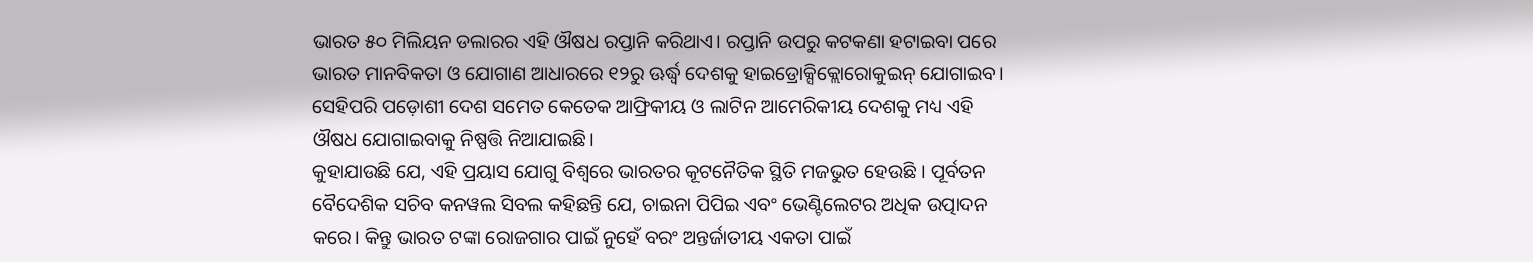ଭାରତ ୫୦ ମିଲିୟନ ଡଲାରର ଏହି ଔଷଧ ରପ୍ତାନି କରିଥାଏ। ରପ୍ତାନି ଉପରୁ କଟକଣା ହଟାଇବା ପରେ ଭାରତ ମାନବିକତା ଓ ଯୋଗାଣ ଆଧାରରେ ୧୨ରୁ ଊର୍ଦ୍ଧ୍ୱ ଦେଶକୁ ହାଇଡ୍ରୋକ୍ସିକ୍ଲୋରୋକୁଇନ୍ ଯୋଗାଇବ। ସେହିପରି ପଡ଼ୋଶୀ ଦେଶ ସମେତ କେତେକ ଆଫ୍ରିକୀୟ ଓ ଲାଟିନ ଆମେରିକୀୟ ଦେଶକୁ ମଧ୍ୟ ଏହି ଔଷଧ ଯୋଗାଇବାକୁ ନିଷ୍ପତ୍ତି ନିଆଯାଇଛି।
କୁହାଯାଉଛି ଯେ, ଏହି ପ୍ରୟାସ ଯୋଗୁ ବିଶ୍ୱରେ ଭାରତର କୂଟନୈତିକ ସ୍ଥିତି ମଜଭୁତ ହେଉଛି । ପୂର୍ବତନ ବୈଦେଶିକ ସଚିବ କନୱଲ ସିବଲ କହିଛନ୍ତି ଯେ, ଚାଇନା ପିପିଇ ଏବଂ ଭେଣ୍ଟିଲେଟର ଅଧିକ ଉତ୍ପାଦନ କରେ। କିନ୍ତୁ ଭାରତ ଟଙ୍କା ରୋଜଗାର ପାଇଁ ନୁହେଁ ବରଂ ଅନ୍ତର୍ଜାତୀୟ ଏକତା ପାଇଁ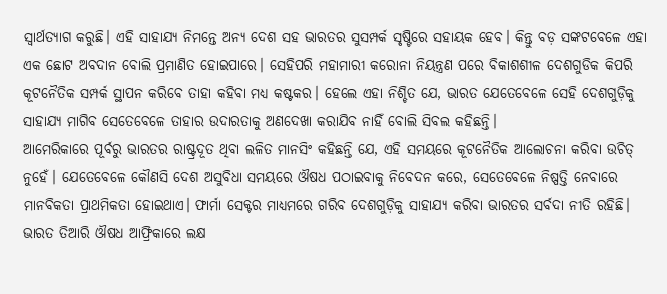ସ୍ବାର୍ଥତ୍ୟାଗ କରୁଛି। ଏହି ସାହାଯ୍ୟ ନିମନ୍ତେ ଅନ୍ୟ ଦେଶ ସହ ଭାରତର ସୁସମ୍ପର୍କ ସୃଷ୍ଟିରେ ସହାୟକ ହେବ। କିନ୍ତୁ ବଡ଼ ସଙ୍କଟବେଳେ ଏହା ଏକ ଛୋଟ ଅବଦାନ ବୋଲି ପ୍ରମାଣିତ ହୋଇପାରେ। ସେହିପରି ମହାମାରୀ କରୋନା ନିୟନ୍ତ୍ରଣ ପରେ ବିକାଶଶୀଳ ଦେଶଗୁଡିକ କିପରି କୂଟନୈତିକ ସମ୍ପର୍କ ସ୍ଥାପନ କରିବେ ତାହା କହିବା ମଧ୍ୟ କଷ୍ଟକର। ହେଲେ ଏହା ନିଶ୍ଚିତ ଯେ, ଭାରତ ଯେତେବେଳେ ସେହି ଦେଶଗୁଡ଼ିକୁ ସାହାଯ୍ୟ ମାଗିବ ସେତେବେଳେ ତାହାର ଉଦାରତାକୁ ଅଣଦେଖା କରାଯିବ ନାହିଁ ବୋଲି ସିବଲ କହିଛନ୍ତି।
ଆମେରିକାରେ ପୂର୍ବରୁ ଭାରତର ରାଷ୍ଟ୍ରଦୂତ ଥିବା ଲଳିତ ମାନସିଂ କହିଛନ୍ତି ଯେ, ଏହି ସମୟରେ କୂଟନୈତିକ ଆଲୋଚନା କରିବା ଉଚିତ୍ ନୁହେଁ। ଯେତେବେଳେ କୌଣସି ଦେଶ ଅସୁବିଧା ସମୟରେ ଔଷଧ ପଠାଇବାକୁ ନିବେଦନ କରେ, ସେତେବେଳେ ନିଷ୍ପତ୍ତି ନେବାରେ ମାନବିକତା ପ୍ରାଥମିକତା ହୋଇଥାଏ। ଫାର୍ମା ସେକ୍ଟର ମାଧ୍ୟମରେ ଗରିବ ଦେଶଗୁଡ଼ିକୁ ସାହାଯ୍ୟ କରିବା ଭାରତର ସର୍ବଦା ନୀତି ରହିଛି। ଭାରତ ତିଆରି ଔଷଧ ଆଫ୍ରିକାରେ ଲକ୍ଷ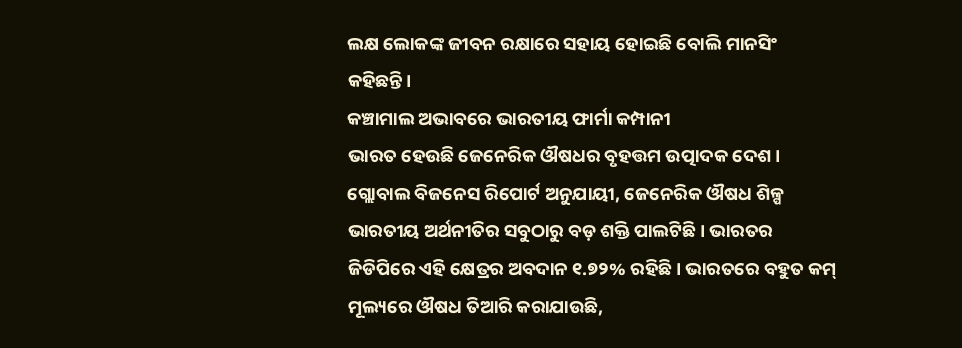ଲକ୍ଷ ଲୋକଙ୍କ ଜୀବନ ରକ୍ଷାରେ ସହାୟ ହୋଇଛି ବୋଲି ମାନସିଂ କହିଛନ୍ତି।
କଞ୍ଚାମାଲ ଅଭାବରେ ଭାରତୀୟ ଫାର୍ମା କମ୍ପାନୀ
ଭାରତ ହେଉଛି ଜେନେରିକ ଔଷଧର ବୃହତ୍ତମ ଉତ୍ପାଦକ ଦେଶ। ଗ୍ଲୋବାଲ ବିଜନେସ ରିପୋର୍ଟ ଅନୁଯାୟୀ, ଜେନେରିକ ଔଷଧ ଶିଳ୍ପ ଭାରତୀୟ ଅର୍ଥନୀତିର ସବୁଠାରୁ ବଡ଼ ଶକ୍ତି ପାଲଟିଛି। ଭାରତର ଜିଡିପିରେ ଏହି କ୍ଷେତ୍ରର ଅବଦାନ ୧.୭୨% ରହିଛି। ଭାରତରେ ବହୁତ କମ୍ ମୂଲ୍ୟରେ ଔଷଧ ତିଆରି କରାଯାଉଛି,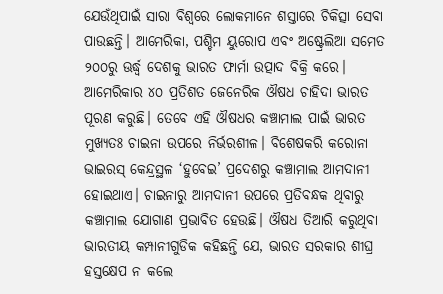ଯେଉଁଥିପାଇଁ ସାରା ବିଶ୍ୱରେ ଲୋକମାନେ ଶସ୍ତାରେ ଚିକିତ୍ସା ସେବା ପାଉଛନ୍ତି। ଆମେରିକା, ପଶ୍ଚିମ ୟୁରୋପ ଏବଂ ଅଷ୍ଟ୍ରେଲିଆ ସମେତ ୨୦୦ରୁ ଊର୍ଦ୍ଧ୍ୱ ଦେଶକୁ ଭାରତ ଫାର୍ମା ଉତ୍ପାଦ ବିକ୍ରି କରେ। ଆମେରିକାର ୪୦ ପ୍ରତିଶତ ଜେନେରିକ ଔଷଧ ଚାହିଦା ଭାରତ ପୂରଣ କରୁଛି। ତେବେ ଏହି ଔଷଧର କଞ୍ଚାମାଲ ପାଇଁ ଭାରତ ମୁଖ୍ୟତଃ ଚାଇନା ଉପରେ ନିର୍ଭରଶୀଳ। ବିଶେଷକରି କରୋନା ଭାଇରସ୍ କେନ୍ଦ୍ରସ୍ଥଳ ‘ହୁବେଇ’ ପ୍ରଦେଶରୁ କଞ୍ଚାମାଲ ଆମଦାନୀ ହୋଇଥାଏ। ଚାଇନାରୁ ଆମଦାନୀ ଉପରେ ପ୍ରତିବନ୍ଧକ ଥିବାରୁ କଞ୍ଚାମାଲ ଯୋଗାଣ ପ୍ରଭାବିତ ହେଉଛି। ଔଷଧ ତିଆରି କରୁଥିବା ଭାରତୀୟ କମ୍ପାନୀଗୁଡିକ କହିଛନ୍ତି ଯେ, ଭାରତ ସରକାର ଶୀଘ୍ର ହସ୍ତକ୍ଷେପ ନ କଲେ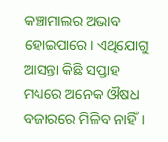କଞ୍ଚାମାଲର ଅଭାବ ହୋଇପାରେ। ଏଥିଯୋଗୁ ଆସନ୍ତା କିଛି ସପ୍ତାହ ମଧ୍ୟରେ ଅନେକ ଔଷଧ ବଜାରରେ ମିଳିବ ନାହିଁ।